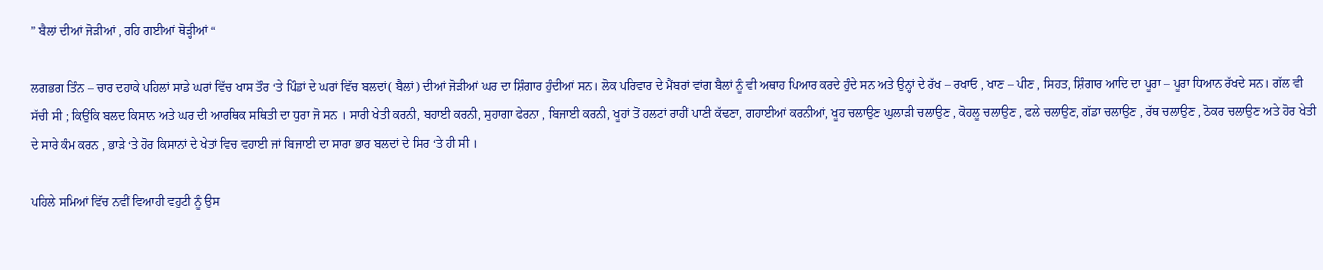” ਬੈਲਾਂ ਦੀਆਂ ਜੋੜੀਆਂ , ਰਹਿ ਗਈਆਂ ਥੋੜ੍ਹੀਆਂ “

ਲਗਭਗ ਤਿੰਨ – ਚਾਰ ਦਹਾਕੇ ਪਹਿਲਾਂ ਸਾਡੇ ਘਰਾਂ ਵਿੱਚ ਖਾਸ ਤੌਰ ‘ਤੇ ਪਿੰਡਾਂ ਦੇ ਘਰਾਂ ਵਿੱਚ ਬਲਦਾਂ( ਬੈਲਾਂ) ਦੀਆਂ ਜੋੜੀਆਂ ਘਰ ਦਾ ਸ਼ਿੰਗਾਰ ਹੁੰਦੀਆਂ ਸਨ। ਲੋਕ ਪਰਿਵਾਰ ਦੇ ਮੈਂਬਰਾਂ ਵਾਂਗ ਬੈਲਾਂ ਨੂੰ ਵੀ ਅਥਾਹ ਪਿਆਰ ਕਰਦੇ ਹੁੰਦੇ ਸਨ ਅਤੇ ਉਨ੍ਹਾਂ ਦੇ ਰੱਖ – ਰਖਾਓ , ਖਾਣ – ਪੀਣ , ਸਿਹਤ, ਸ਼ਿੰਗਾਰ ਆਦਿ ਦਾ ਪੂਰਾ – ਪੂਰਾ ਧਿਆਨ ਰੱਖਦੇ ਸਨ। ਗੱਲ ਵੀ ਸੱਚੀ ਸੀ ; ਕਿਉਂਕਿ ਬਲਦ ਕਿਸਾਨ ਅਤੇ ਘਰ ਦੀ ਆਰਥਿਕ ਸਥਿਤੀ ਦਾ ਧੁਰਾ ਜੋ ਸਨ । ਸਾਰੀ ਖੇਤੀ ਕਰਨੀ, ਬਹਾਈ ਕਰਨੀ, ਸੁਹਾਗਾ ਫੇਰਨਾ , ਬਿਜਾਈ ਕਰਨੀ, ਖੂਹਾਂ ਤੋਂ ਹਲਟਾਂ ਰਾਹੀਂ ਪਾਣੀ ਕੱਢਣਾ, ਗਹਾਈਆਂ ਕਰਨੀਆਂ, ਖੂਹ ਚਲਾਉਣ ਘੁਲਾੜੀ ਚਲਾਉਣ , ਕੋਹਲੂ ਚਲਾਉਣ , ਫਲੇ ਚਲਾਉਣ, ਗੱਡਾ ਚਲਾਉਣ , ਰੱਥ ਚਲਾਉਣ , ਠੋਕਰ ਚਲਾਉਣ ਅਤੇ ਹੋਰ ਖੇਤੀ ਦੇ ਸਾਰੇ ਕੰਮ ਕਰਨ , ਭਾੜੇ ‘ਤੇ ਹੋਰ ਕਿਸਾਨਾਂ ਦੇ ਖੇਤਾਂ ਵਿਚ ਵਹਾਈ ਜਾਂ ਬਿਜਾਈ ਦਾ ਸਾਰਾ ਭਾਰ ਬਲਦਾਂ ਦੇ ਸਿਰ ‘ਤੇ ਹੀ ਸੀ ।

ਪਹਿਲੇ ਸਮਿਆਂ ਵਿੱਚ ਨਵੀਂ ਵਿਆਹੀ ਵਹੁਟੀ ਨੂੰ ਉਸ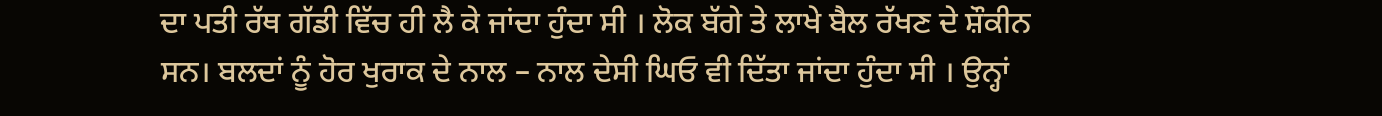ਦਾ ਪਤੀ ਰੱਥ ਗੱਡੀ ਵਿੱਚ ਹੀ ਲੈ ਕੇ ਜਾਂਦਾ ਹੁੰਦਾ ਸੀ । ਲੋਕ ਬੱਗੇ ਤੇ ਲਾਖੇ ਬੈਲ ਰੱਖਣ ਦੇ ਸ਼ੌਕੀਨ ਸਨ। ਬਲਦਾਂ ਨੂੰ ਹੋਰ ਖੁਰਾਕ ਦੇ ਨਾਲ – ਨਾਲ ਦੇਸੀ ਘਿਓ ਵੀ ਦਿੱਤਾ ਜਾਂਦਾ ਹੁੰਦਾ ਸੀ । ਉਨ੍ਹਾਂ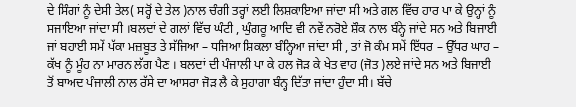ਦੇ ਸਿੰਗਾਂ ਨੂੰ ਦੇਸੀ ਤੇਲ( ਸਰ੍ਹੋਂ ਦੇ ਤੇਲ )ਨਾਲ ਚੰਗੀ ਤਰ੍ਹਾਂ ਲਈ ਲਿਸ਼ਕਾਇਆ ਜਾਂਦਾ ਸੀ ਅਤੇ ਗਲ ਵਿੱਚ ਹਾਰ ਪਾ ਕੇ ਉਨ੍ਹਾਂ ਨੂੰ ਸਜਾਇਆ ਜਾਂਦਾ ਸੀ ।ਬਲਦਾਂ ਦੇ ਗਲਾਂ ਵਿੱਚ ਘੰਟੀ , ਘੁੰਗਰੂ ਆਦਿ ਵੀ ਨਵੇਂ ਨਰੋਏ ਸ਼ੌਕ ਨਾਲ ਬੰਨ੍ਹੇ ਜਾਂਦੇ ਸਨ ਅਤੇ ਬਿਜਾਈ ਜਾਂ ਬਹਾਈ ਸਮੇਂ ਪੱਕਾ ਮਜ਼ਬੂਤ ਤੇ ਸੱਜਿਆ – ਧਜਿਆ ਸ਼ਿਕਲਾ ਬੰਨ੍ਹਿਆ ਜਾਂਦਾ ਸੀ , ਤਾਂ ਜੋ ਕੰਮ ਸਮੇਂ ਇੱਧਰ – ਉੱਧਰ ਘਾਹ – ਕੱਖ ਨੂੰ ਮੂੰਹ ਨਾ ਮਾਰਨ ਲੱਗ ਪੈਣ । ਬਲਦਾਂ ਦੀ ਪੰਜਾਲੀ ਪਾ ਕੇ ਹਲ ਜੋੜ ਕੇ ਖੇਤ ਵਾਹ (ਜੋਤ )ਲਏ ਜਾਂਦੇ ਸਨ ਅਤੇ ਬਿਜਾਈ ਤੋਂ ਬਾਅਦ ਪੰਜਾਲੀ ਨਾਲ ਰੱਸੇ ਦਾ ਆਸਰਾ ਜੋੜ ਲੈ ਕੇ ਸੁਹਾਗਾ ਬੰਨ੍ਹ ਦਿੱਤਾ ਜਾਂਦਾ ਹੁੰਦਾ ਸੀ। ਬੱਚੇ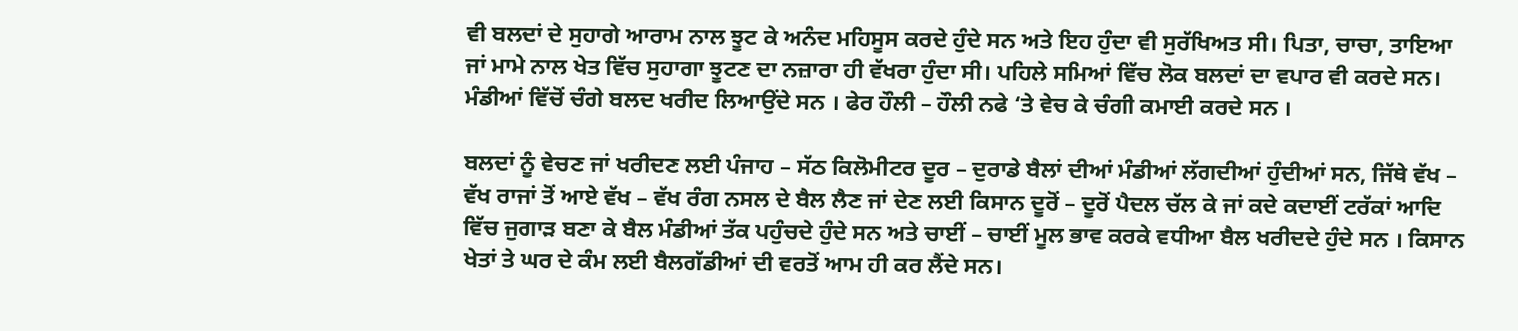ਵੀ ਬਲਦਾਂ ਦੇ ਸੁਹਾਗੇ ਆਰਾਮ ਨਾਲ ਝੂਟ ਕੇ ਅਨੰਦ ਮਹਿਸੂਸ ਕਰਦੇ ਹੁੰਦੇ ਸਨ ਅਤੇ ਇਹ ਹੁੰਦਾ ਵੀ ਸੁਰੱਖਿਅਤ ਸੀ। ਪਿਤਾ, ਚਾਚਾ, ਤਾਇਆ ਜਾਂ ਮਾਮੇ ਨਾਲ ਖੇਤ ਵਿੱਚ ਸੁਹਾਗਾ ਝੂਟਣ ਦਾ ਨਜ਼ਾਰਾ ਹੀ ਵੱਖਰਾ ਹੁੰਦਾ ਸੀ। ਪਹਿਲੇ ਸਮਿਆਂ ਵਿੱਚ ਲੋਕ ਬਲਦਾਂ ਦਾ ਵਪਾਰ ਵੀ ਕਰਦੇ ਸਨ। ਮੰਡੀਆਂ ਵਿੱਚੋਂ ਚੰਗੇ ਬਲਦ ਖਰੀਦ ਲਿਆਉਂਦੇ ਸਨ । ਫੇਰ ਹੌਲੀ – ਹੌਲੀ ਨਫੇ ‘ਤੇ ਵੇਚ ਕੇ ਚੰਗੀ ਕਮਾਈ ਕਰਦੇ ਸਨ ।

ਬਲਦਾਂ ਨੂੰ ਵੇਚਣ ਜਾਂ ਖਰੀਦਣ ਲਈ ਪੰਜਾਹ – ਸੱਠ ਕਿਲੋਮੀਟਰ ਦੂਰ – ਦੁਰਾਡੇ ਬੈਲਾਂ ਦੀਆਂ ਮੰਡੀਆਂ ਲੱਗਦੀਆਂ ਹੁੰਦੀਆਂ ਸਨ, ਜਿੱਥੇ ਵੱਖ – ਵੱਖ ਰਾਜਾਂ ਤੋਂ ਆਏ ਵੱਖ – ਵੱਖ ਰੰਗ ਨਸਲ ਦੇ ਬੈਲ ਲੈਣ ਜਾਂ ਦੇਣ ਲਈ ਕਿਸਾਨ ਦੂਰੋਂ – ਦੂਰੋਂ ਪੈਦਲ ਚੱਲ ਕੇ ਜਾਂ ਕਦੇ ਕਦਾਈਂ ਟਰੱਕਾਂ ਆਦਿ ਵਿੱਚ ਜੁਗਾੜ ਬਣਾ ਕੇ ਬੈਲ ਮੰਡੀਆਂ ਤੱਕ ਪਹੁੰਚਦੇ ਹੁੰਦੇ ਸਨ ਅਤੇ ਚਾਈਂ – ਚਾਈਂ ਮੂਲ ਭਾਵ ਕਰਕੇ ਵਧੀਆ ਬੈਲ ਖਰੀਦਦੇ ਹੁੰਦੇ ਸਨ । ਕਿਸਾਨ ਖੇਤਾਂ ਤੇ ਘਰ ਦੇ ਕੰਮ ਲਈ ਬੈਲਗੱਡੀਆਂ ਦੀ ਵਰਤੋਂ ਆਮ ਹੀ ਕਰ ਲੈਂਦੇ ਸਨ।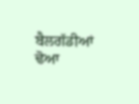ਬੈਲਗੱਡੀਆਂ ਢੋਆ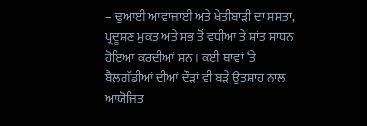– ਢੁਆਈ ਆਵਾਜਾਈ ਅਤੇ ਖੇਤੀਬਾੜੀ ਦਾ ਸਸਤਾ, ਪ੍ਰਦੂਸ਼ਣ ਮੁਕਤ ਅਤੇ ਸਭ ਤੋਂ ਵਧੀਆ ਤੇ ਸ਼ਾਂਤ ਸਾਧਨ ਹੋਇਆ ਕਰਦੀਆਂ ਸਨ । ਕਈ ਥਾਵਾਂ ‘ਤੇ ਬੈਲਗੱਡੀਆਂ ਦੀਆਂ ਦੌੜਾਂ ਵੀ ਬੜੇ ਉਤਸ਼ਾਹ ਨਾਲ ਆਯੋਜਿਤ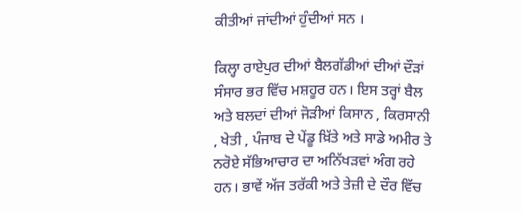ਕੀਤੀਆਂ ਜਾਂਦੀਆਂ ਹੁੰਦੀਆਂ ਸਨ ।

ਕਿਲ੍ਹਾ ਰਾਏਪੁਰ ਦੀਆਂ ਬੈਲਗੱਡੀਆਂ ਦੀਆਂ ਦੌੜਾਂ ਸੰਸਾਰ ਭਰ ਵਿੱਚ ਮਸ਼ਹੂਰ ਹਨ। ਇਸ ਤਰ੍ਹਾਂ ਬੈਲ ਅਤੇ ਬਲਦਾਂ ਦੀਆਂ ਜੋੜੀਆਂ ਕਿਸਾਨ , ਕਿਰਸਾਨੀ , ਖੇਤੀ , ਪੰਜਾਬ ਦੇ ਪੇਂਡੂ ਖ਼ਿੱਤੇ ਅਤੇ ਸਾਡੇ ਅਮੀਰ ਤੇ ਨਰੋਏ ਸੱਭਿਆਚਾਰ ਦਾ ਅਨਿੱਖੜਵਾਂ ਅੰਗ ਰਹੇ ਹਨ। ਭਾਵੇਂ ਅੱਜ ਤਰੱਕੀ ਅਤੇ ਤੇਜ਼ੀ ਦੇ ਦੌਰ ਵਿੱਚ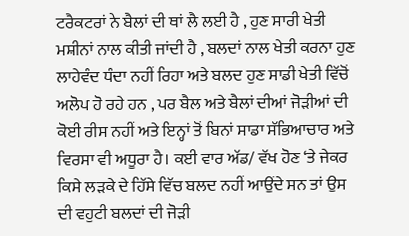ਟਰੈਕਟਰਾਂ ਨੇ ਬੈਲਾਂ ਦੀ ਥਾਂ ਲੈ ਲਈ ਹੈ , ਹੁਣ ਸਾਰੀ ਖੇਤੀ ਮਸ਼ੀਨਾਂ ਨਾਲ ਕੀਤੀ ਜਾਂਦੀ ਹੈ , ਬਲਦਾਂ ਨਾਲ ਖੇਤੀ ਕਰਨਾ ਹੁਣ ਲਾਹੇਵੰਦ ਧੰਦਾ ਨਹੀਂ ਰਿਹਾ ਅਤੇ ਬਲਦ ਹੁਣ ਸਾਡੀ ਖੇਤੀ ਵਿੱਚੋਂ ਅਲੋਪ ਹੋ ਰਹੇ ਹਨ , ਪਰ ਬੈਲ ਅਤੇ ਬੈਲਾਂ ਦੀਆਂ ਜੋੜੀਆਂ ਦੀ ਕੋਈ ਰੀਸ ਨਹੀਂ ਅਤੇ ਇਨ੍ਹਾਂ ਤੋਂ ਬਿਨਾਂ ਸਾਡਾ ਸੱਭਿਆਚਾਰ ਅਤੇ ਵਿਰਸਾ ਵੀ ਅਧੂਰਾ ਹੈ। ਕਈ ਵਾਰ ਅੱਡ/ ਵੱਖ ਹੋਣ ‘ਤੇ ਜੇਕਰ ਕਿਸੇ ਲੜਕੇ ਦੇ ਹਿੱਸੇ ਵਿੱਚ ਬਲਦ ਨਹੀਂ ਆਉਂਦੇ ਸਨ ਤਾਂ ਉਸ ਦੀ ਵਹੁਟੀ ਬਲਦਾਂ ਦੀ ਜੋੜੀ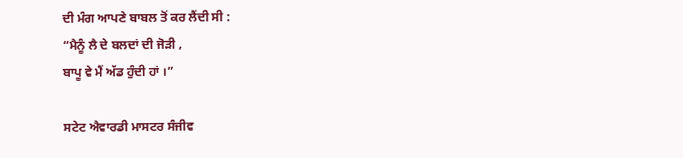ਦੀ ਮੰਗ ਆਪਣੇ ਬਾਬਲ ਤੋਂ ਕਰ ਲੈਂਦੀ ਸੀ :
“ਮੈਨੂੰ ਲੈ ਦੇ ਬਲਦਾਂ ਦੀ ਜੋੜੀ ,
ਬਾਪੂ ਵੇ ਮੈਂ ਅੱਡ ਹੁੰਦੀ ਹਾਂ ।”

ਸਟੇਟ ਐਵਾਰਡੀ ਮਾਸਟਰ ਸੰਜੀਵ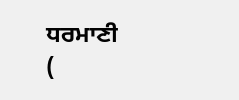ਧਰਮਾਣੀ
(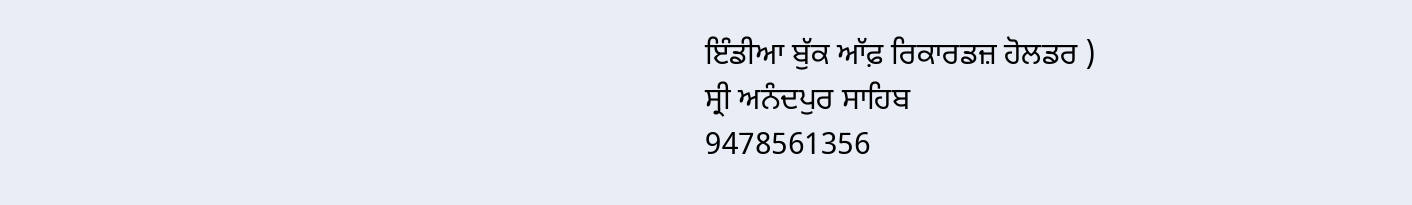ਇੰਡੀਆ ਬੁੱਕ ਆੱਫ਼ ਰਿਕਾਰਡਜ਼ ਹੋਲਡਰ )
ਸ੍ਰੀ ਅਨੰਦਪੁਰ ਸਾਹਿਬ
9478561356